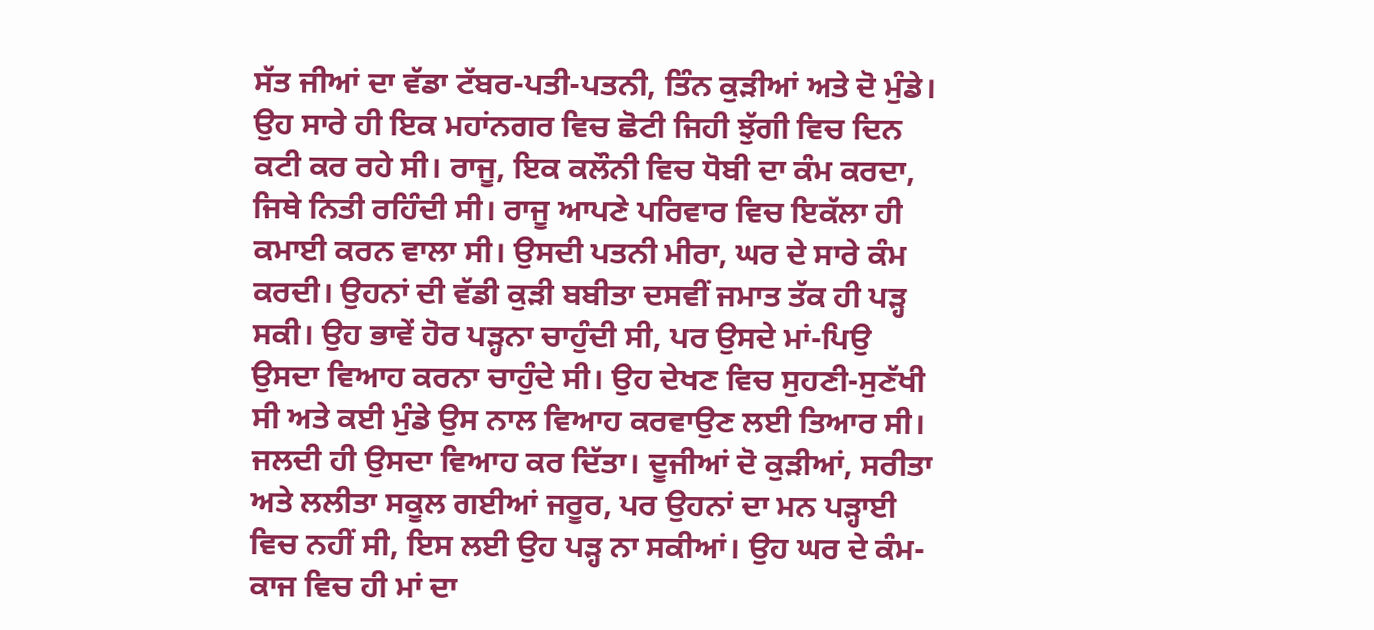ਸੱਤ ਜੀਆਂ ਦਾ ਵੱਡਾ ਟੱਬਰ-ਪਤੀ-ਪਤਨੀ, ਤਿੰਨ ਕੁੜੀਆਂ ਅਤੇ ਦੋ ਮੁੰਡੇ। ਉਹ ਸਾਰੇ ਹੀ ਇਕ ਮਹਾਂਨਗਰ ਵਿਚ ਛੋਟੀ ਜਿਹੀ ਝੁੱਗੀ ਵਿਚ ਦਿਨ ਕਟੀ ਕਰ ਰਹੇ ਸੀ। ਰਾਜੂ, ਇਕ ਕਲੌਨੀ ਵਿਚ ਧੋਬੀ ਦਾ ਕੰਮ ਕਰਦਾ, ਜਿਥੇ ਨਿਤੀ ਰਹਿੰਦੀ ਸੀ। ਰਾਜੂ ਆਪਣੇ ਪਰਿਵਾਰ ਵਿਚ ਇਕੱਲਾ ਹੀ ਕਮਾਈ ਕਰਨ ਵਾਲਾ ਸੀ। ਉਸਦੀ ਪਤਨੀ ਮੀਰਾ, ਘਰ ਦੇ ਸਾਰੇ ਕੰਮ ਕਰਦੀ। ਉਹਨਾਂ ਦੀ ਵੱਡੀ ਕੁੜੀ ਬਬੀਤਾ ਦਸਵੀਂ ਜਮਾਤ ਤੱਕ ਹੀ ਪੜ੍ਹ ਸਕੀ। ਉਹ ਭਾਵੇਂ ਹੋਰ ਪੜ੍ਹਨਾ ਚਾਹੁੰਦੀ ਸੀ, ਪਰ ਉਸਦੇ ਮਾਂ-ਪਿਉ ਉਸਦਾ ਵਿਆਹ ਕਰਨਾ ਚਾਹੁੰਦੇ ਸੀ। ਉਹ ਦੇਖਣ ਵਿਚ ਸੁਹਣੀ-ਸੁਣੱਖੀ ਸੀ ਅਤੇ ਕਈ ਮੁੰਡੇ ਉਸ ਨਾਲ ਵਿਆਹ ਕਰਵਾਉਣ ਲਈ ਤਿਆਰ ਸੀ। ਜਲਦੀ ਹੀ ਉਸਦਾ ਵਿਆਹ ਕਰ ਦਿੱਤਾ। ਦੂਜੀਆਂ ਦੋ ਕੁੜੀਆਂ, ਸਰੀਤਾ ਅਤੇ ਲਲੀਤਾ ਸਕੂਲ ਗਈਆਂ ਜਰੂਰ, ਪਰ ਉਹਨਾਂ ਦਾ ਮਨ ਪੜ੍ਹਾਈ ਵਿਚ ਨਹੀਂ ਸੀ, ਇਸ ਲਈ ਉਹ ਪੜ੍ਹ ਨਾ ਸਕੀਆਂ। ਉਹ ਘਰ ਦੇ ਕੰਮ-ਕਾਜ ਵਿਚ ਹੀ ਮਾਂ ਦਾ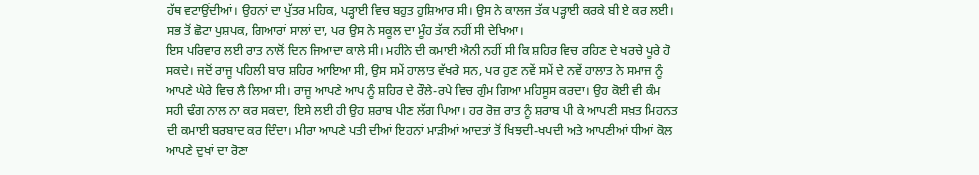ਹੱਥ ਵਟਾਉਂਦੀਆਂ। ਉਹਨਾਂ ਦਾ ਪੁੱਤਰ ਮਹਿਕ, ਪੜ੍ਹਾਈ ਵਿਚ ਬਹੁਤ ਹੁਸ਼ਿਆਰ ਸੀ। ਉਸ ਨੇ ਕਾਲਜ ਤੱਕ ਪੜ੍ਹਾਈ ਕਰਕੇ ਬੀ ਏ ਕਰ ਲਈ। ਸਭ ਤੋਂ ਛੋਟਾ ਪੁਸ਼ਪਕ, ਗਿਆਰਾਂ ਸਾਲਾਂ ਦਾ, ਪਰ ਉਸ ਨੇ ਸਕੂਲ ਦਾ ਮੂੰਹ ਤੱਕ ਨਹੀਂ ਸੀ ਦੇਖਿਆ।
ਇਸ ਪਰਿਵਾਰ ਲਈ ਰਾਤ ਨਾਲੋਂ ਦਿਨ ਜਿਆਦਾ ਕਾਲੇ ਸੀ। ਮਹੀਨੇ ਦੀ ਕਮਾਈ ਐਨੀ ਨਹੀਂ ਸੀ ਕਿ ਸ਼ਹਿਰ ਵਿਚ ਰਹਿਣ ਦੇ ਖਰਚੇ ਪੂਰੇ ਹੋ ਸਕਦੇ। ਜਦੋਂ ਰਾਜੂ ਪਹਿਲੀ ਬਾਰ ਸ਼ਹਿਰ ਆਇਆ ਸੀ, ਉਸ ਸਮੇਂ ਹਾਲਾਤ ਵੱਖਰੇ ਸਨ, ਪਰ ਹੁਣ ਨਵੇਂ ਸਮੇਂ ਦੇ ਨਵੇਂ ਹਾਲਾਤ ਨੇ ਸਮਾਜ ਨੂੰ ਆਪਣੇ ਘੇਰੇ ਵਿਚ ਲੈ ਲਿਆ ਸੀ। ਰਾਜੂ ਆਪਣੇ ਆਪ ਨੂੰ ਸ਼ਹਿਰ ਦੇ ਰੌਲੇ-ਰਪੇ ਵਿਚ ਗੁੰਮ ਗਿਆ ਮਹਿਸੂਸ ਕਰਦਾ। ਉਹ ਕੋਈ ਵੀ ਕੰਮ ਸਹੀ ਢੰਗ ਨਾਲ ਨਾ ਕਰ ਸਕਦਾ, ਇਸੇ ਲਈ ਹੀ ਉਹ ਸ਼ਰਾਬ ਪੀਣ ਲੱਗ ਪਿਆ। ਹਰ ਰੋਜ਼ ਰਾਤ ਨੂੰ ਸ਼ਰਾਬ ਪੀ ਕੇ ਆਪਣੀ ਸਖ਼ਤ ਮਿਹਨਤ ਦੀ ਕਮਾਈ ਬਰਬਾਦ ਕਰ ਦਿੰਦਾ। ਮੀਰਾ ਆਪਣੇ ਪਤੀ ਦੀਆਂ ਇਹਨਾਂ ਮਾੜੀਆਂ ਆਦਤਾਂ ਤੋਂ ਖਿਝਦੀ-ਖਪਦੀ ਅਤੇ ਆਪਣੀਆਂ ਧੀਆਂ ਕੋਲ ਆਪਣੇ ਦੁਖਾਂ ਦਾ ਰੋਣਾ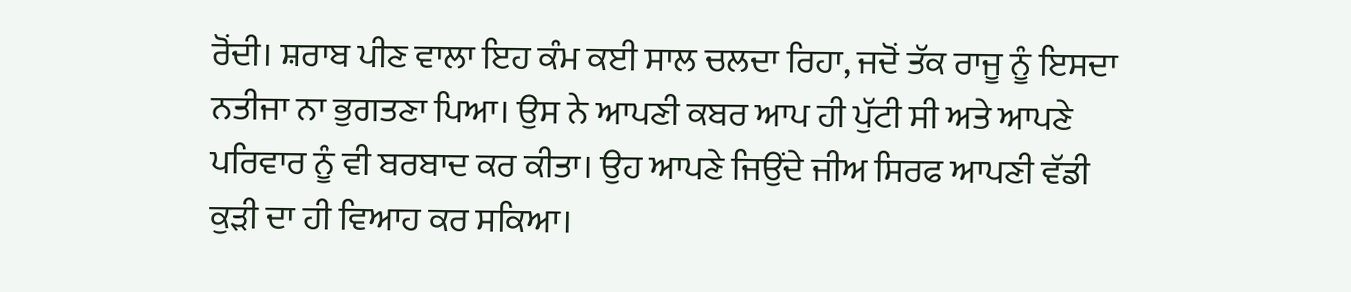ਰੋਂਦੀ। ਸ਼ਰਾਬ ਪੀਣ ਵਾਲਾ ਇਹ ਕੰਮ ਕਈ ਸਾਲ ਚਲਦਾ ਰਿਹਾ, ਜਦੋਂ ਤੱਕ ਰਾਜੂ ਨੂੰ ਇਸਦਾ ਨਤੀਜਾ ਨਾ ਭੁਗਤਣਾ ਪਿਆ। ਉਸ ਨੇ ਆਪਣੀ ਕਬਰ ਆਪ ਹੀ ਪੁੱਟੀ ਸੀ ਅਤੇ ਆਪਣੇ ਪਰਿਵਾਰ ਨੂੰ ਵੀ ਬਰਬਾਦ ਕਰ ਕੀਤਾ। ਉਹ ਆਪਣੇ ਜਿਉਂਦੇ ਜੀਅ ਸਿਰਫ ਆਪਣੀ ਵੱਡੀ ਕੁੜੀ ਦਾ ਹੀ ਵਿਆਹ ਕਰ ਸਕਿਆ।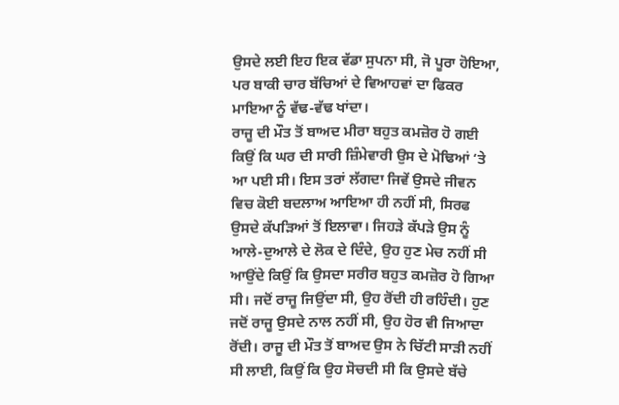ਉਸਦੇ ਲਈ ਇਹ ਇਕ ਵੱਡਾ ਸੁਪਨਾ ਸੀ, ਜੋ ਪੂਰਾ ਹੋਇਆ, ਪਰ ਬਾਕੀ ਚਾਰ ਬੱਚਿਆਂ ਦੇ ਵਿਆਹਵਾਂ ਦਾ ਫਿਕਰ ਮਾਇਆ ਨੂੰ ਵੱਢ-ਵੱਢ ਖਾਂਦਾ।
ਰਾਜੂ ਦੀ ਮੌਤ ਤੋਂ ਬਾਅਦ ਮੀਰਾ ਬਹੁਤ ਕਮਜ਼ੋਰ ਹੋ ਗਈ ਕਿਉਂ ਕਿ ਘਰ ਦੀ ਸਾਰੀ ਜ਼ਿੰਮੇਵਾਰੀ ਉਸ ਦੇ ਮੋਢਿਆਂ ‘ਤੇ ਆ ਪਈ ਸੀ। ਇਸ ਤਰਾਂ ਲੱਗਦਾ ਜਿਵੇਂ ਉਸਦੇ ਜੀਵਨ ਵਿਚ ਕੋਈ ਬਦਲਾਅ ਆਇਆ ਹੀ ਨਹੀਂ ਸੀ, ਸਿਰਫ ਉਸਦੇ ਕੱਪੜਿਆਂ ਤੋਂ ਇਲਾਵਾ। ਜਿਹੜੇ ਕੱਪੜੇ ਉਸ ਨੂੰ ਆਲੇ-ਦੁਆਲੇ ਦੇ ਲੋਕ ਦੇ ਦਿੰਦੇ, ਉਹ ਹੁਣ ਮੇਚ ਨਹੀਂ ਸੀ ਆਉਂਦੇ ਕਿਉਂ ਕਿ ਉਸਦਾ ਸਰੀਰ ਬਹੁਤ ਕਮਜ਼ੋਰ ਹੋ ਗਿਆ ਸੀ। ਜਦੋਂ ਰਾਜੂ ਜਿਉਂਦਾ ਸੀ, ਉਹ ਰੋਂਦੀ ਹੀ ਰਹਿੰਦੀ। ਹੁਣ ਜਦੋਂ ਰਾਜੂ ਉਸਦੇ ਨਾਲ ਨਹੀਂ ਸੀ, ਉਹ ਹੋਰ ਵੀ ਜਿਆਦਾ ਰੋਂਦੀ। ਰਾਜੂ ਦੀ ਮੌਤ ਤੋਂ ਬਾਅਦ ਉਸ ਨੇ ਚਿੱਟੀ ਸਾੜੀ ਨਹੀਂ ਸੀ ਲਾਈ, ਕਿਉਂ ਕਿ ਉਹ ਸੋਚਦੀ ਸੀ ਕਿ ਉਸਦੇ ਬੱਚੇ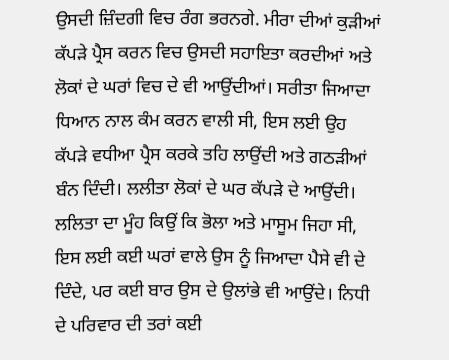ਉਸਦੀ ਜ਼ਿੰਦਗੀ ਵਿਚ ਰੰਗ ਭਰਨਗੇ. ਮੀਰਾ ਦੀਆਂ ਕੁੜੀਆਂ ਕੱਪੜੇ ਪ੍ਰੈਸ ਕਰਨ ਵਿਚ ਉਸਦੀ ਸਹਾਇਤਾ ਕਰਦੀਆਂ ਅਤੇ ਲੋਕਾਂ ਦੇ ਘਰਾਂ ਵਿਚ ਦੇ ਵੀ ਆਉਂਦੀਆਂ। ਸਰੀਤਾ ਜਿਆਦਾ ਧਿਆਨ ਨਾਲ ਕੰਮ ਕਰਨ ਵਾਲੀ ਸੀ, ਇਸ ਲਈ ਉਹ ਕੱਪੜੇ ਵਧੀਆ ਪ੍ਰੈਸ ਕਰਕੇ ਤਹਿ ਲਾਉਂਦੀ ਅਤੇ ਗਠੜੀਆਂ ਬੰਨ ਦਿੰਦੀ। ਲਲੀਤਾ ਲੋਕਾਂ ਦੇ ਘਰ ਕੱਪੜੇ ਦੇ ਆਉਂਦੀ। ਲਲਿਤਾ ਦਾ ਮੂੰਹ ਕਿਉਂ ਕਿ ਭੋਲਾ ਅਤੇ ਮਾਸੂਮ ਜਿਹਾ ਸੀ, ਇਸ ਲਈ ਕਈ ਘਰਾਂ ਵਾਲੇ ਉਸ ਨੂੰ ਜਿਆਦਾ ਪੈਸੇ ਵੀ ਦੇ ਦਿੰਦੇ, ਪਰ ਕਈ ਬਾਰ ਉਸ ਦੇ ਉਲਾਂਭੇ ਵੀ ਆਉਂਦੇ। ਨਿਧੀ ਦੇ ਪਰਿਵਾਰ ਦੀ ਤਰਾਂ ਕਈ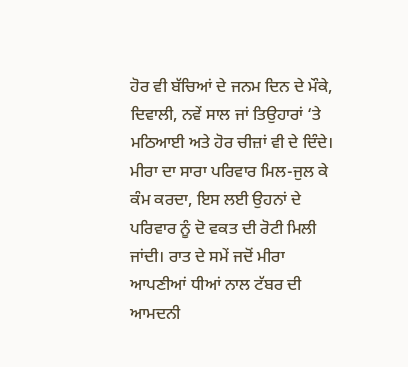ਹੋਰ ਵੀ ਬੱਚਿਆਂ ਦੇ ਜਨਮ ਦਿਨ ਦੇ ਮੌਕੇ, ਦਿਵਾਲੀ, ਨਵੇਂ ਸਾਲ ਜਾਂ ਤਿਉਹਾਰਾਂ ‘ਤੇ ਮਠਿਆਈ ਅਤੇ ਹੋਰ ਚੀਜ਼ਾਂ ਵੀ ਦੇ ਦਿੰਦੇ। ਮੀਰਾ ਦਾ ਸਾਰਾ ਪਰਿਵਾਰ ਮਿਲ-ਜੁਲ ਕੇ ਕੰਮ ਕਰਦਾ, ਇਸ ਲਈ ਉਹਨਾਂ ਦੇ ਪਰਿਵਾਰ ਨੂੰ ਦੋ ਵਕਤ ਦੀ ਰੋਟੀ ਮਿਲੀ ਜਾਂਦੀ। ਰਾਤ ਦੇ ਸਮੇਂ ਜਦੋਂ ਮੀਰਾ ਆਪਣੀਆਂ ਧੀਆਂ ਨਾਲ ਟੱਬਰ ਦੀ ਆਮਦਨੀ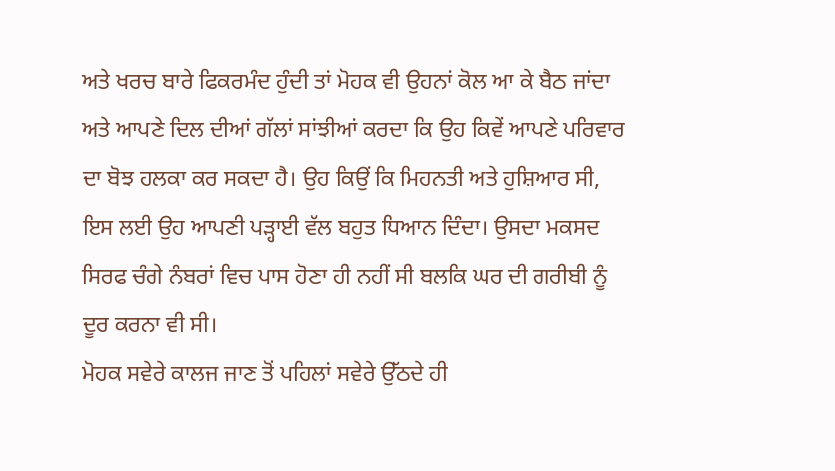ਅਤੇ ਖਰਚ ਬਾਰੇ ਫਿਕਰਮੰਦ ਹੁੰਦੀ ਤਾਂ ਮੋਹਕ ਵੀ ਉਹਨਾਂ ਕੋਲ ਆ ਕੇ ਬੈਠ ਜਾਂਦਾ ਅਤੇ ਆਪਣੇ ਦਿਲ ਦੀਆਂ ਗੱਲਾਂ ਸਾਂਝੀਆਂ ਕਰਦਾ ਕਿ ਉਹ ਕਿਵੇਂ ਆਪਣੇ ਪਰਿਵਾਰ ਦਾ ਬੋਝ ਹਲਕਾ ਕਰ ਸਕਦਾ ਹੈ। ਉਹ ਕਿਉਂ ਕਿ ਮਿਹਨਤੀ ਅਤੇ ਹੁਸ਼ਿਆਰ ਸੀ, ਇਸ ਲਈ ਉਹ ਆਪਣੀ ਪੜ੍ਹਾਈ ਵੱਲ ਬਹੁਤ ਧਿਆਨ ਦਿੰਦਾ। ਉਸਦਾ ਮਕਸਦ ਸਿਰਫ ਚੰਗੇ ਨੰਬਰਾਂ ਵਿਚ ਪਾਸ ਹੋਣਾ ਹੀ ਨਹੀਂ ਸੀ ਬਲਕਿ ਘਰ ਦੀ ਗਰੀਬੀ ਨੂੰ ਦੂਰ ਕਰਨਾ ਵੀ ਸੀ।
ਮੋਹਕ ਸਵੇਰੇ ਕਾਲਜ ਜਾਣ ਤੋਂ ਪਹਿਲਾਂ ਸਵੇਰੇ ਉੱਠਦੇ ਹੀ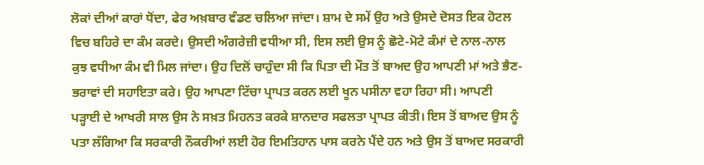ਲੋਕਾਂ ਦੀਆਂ ਕਾਰਾਂ ਧੋਂਦਾ, ਫੇਰ ਅਖ਼ਬਾਰ ਵੰਡਣ ਚਲਿਆ ਜਾਂਦਾ। ਸ਼ਾਮ ਦੇ ਸਮੇਂ ਉਹ ਅਤੇ ਉਸਦੇ ਦੋਸਤ ਇਕ ਹੋਟਲ ਵਿਚ ਬਹਿਰੇ ਦਾ ਕੰਮ ਕਰਦੇ। ਉਸਦੀ ਅੰਗਰੇਜ਼ੀ ਵਧੀਆ ਸੀ, ਇਸ ਲਈ ਉਸ ਨੂੰ ਛੋਟੇ-ਮੋਟੇ ਕੰਮਾਂ ਦੇ ਨਾਲ-ਨਾਲ ਕੁਝ ਵਧੀਆ ਕੰਮ ਵੀ ਮਿਲ ਜਾਂਦਾ। ਉਹ ਦਿਲੋਂ ਚਾਹੁੰਦਾ ਸੀ ਕਿ ਪਿਤਾ ਦੀ ਮੌਤ ਤੋਂ ਬਾਅਦ ਉਹ ਆਪਣੀ ਮਾਂ ਅਤੇ ਭੈਣ-ਭਰਾਵਾਂ ਦੀ ਸਹਾਇਤਾ ਕਰੇ। ਉਹ ਆਪਣਾ ਟਿੱਚਾ ਪ੍ਰਾਪਤ ਕਰਨ ਲਈ ਖੂਨ ਪਸੀਨਾ ਵਹਾ ਰਿਹਾ ਸੀ। ਆਪਣੀ ਪੜ੍ਹਾਈ ਦੇ ਆਖਰੀ ਸਾਲ ਉਸ ਨੇ ਸਖ਼ਤ ਮਿਹਨਤ ਕਰਕੇ ਸ਼ਾਨਦਾਰ ਸਫਲਤਾ ਪ੍ਰਾਪਤ ਕੀਤੀ। ਇਸ ਤੋਂ ਬਾਅਦ ਉਸ ਨੂੰ ਪਤਾ ਲੱਗਿਆ ਕਿ ਸਰਕਾਰੀ ਨੌਕਰੀਆਂ ਲਈ ਹੋਰ ਇਮਤਿਹਾਨ ਪਾਸ ਕਰਨੇ ਪੈਂਦੇ ਹਨ ਅਤੇ ਉਸ ਤੋਂ ਬਾਅਦ ਸਰਕਾਰੀ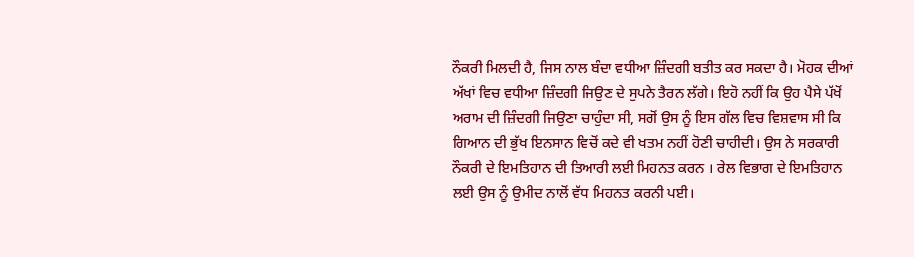ਨੌਕਰੀ ਮਿਲਦੀ ਹੈ, ਜਿਸ ਨਾਲ ਬੰਦਾ ਵਧੀਆ ਜ਼ਿੰਦਗੀ ਬਤੀਤ ਕਰ ਸਕਦਾ ਹੈ। ਮੋਹਕ ਦੀਆਂ ਅੱਖਾਂ ਵਿਚ ਵਧੀਆ ਜ਼ਿੰਦਗੀ ਜਿਉਣ ਦੇ ਸੁਪਨੇ ਤੈਰਨ ਲੱਗੇ। ਇਹੋ ਨਹੀਂ ਕਿ ਉਹ ਪੈਸੇ ਪੱਖੋਂ ਅਰਾਮ ਦੀ ਜ਼ਿੰਦਗੀ ਜਿਉਣਾ ਚਾਹੁੰਦਾ ਸੀ, ਸਗੋਂ ਉਸ ਨੂੰ ਇਸ ਗੱਲ ਵਿਚ ਵਿਸ਼ਵਾਸ ਸੀ ਕਿ ਗਿਆਨ ਦੀ ਭੁੱਖ ਇਨਸਾਨ ਵਿਚੋਂ ਕਦੇ ਵੀ ਖਤਮ ਨਹੀਂ ਹੋਣੀ ਚਾਹੀਦੀ। ਉਸ ਨੇ ਸਰਕਾਰੀ ਨੌਕਰੀ ਦੇ ਇਮਤਿਹਾਨ ਦੀ ਤਿਆਰੀ ਲਈ ਮਿਹਨਤ ਕਰਨ । ਰੇਲ ਵਿਭਾਗ ਦੇ ਇਮਤਿਹਾਨ ਲਈ ਉਸ ਨੂੰ ਉਮੀਦ ਨਾਲੋਂ ਵੱਧ ਮਿਹਨਤ ਕਰਨੀ ਪਈ।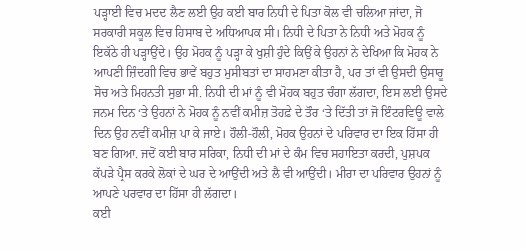ਪੜ੍ਹਾਈ ਵਿਚ ਮਦਦ ਲੈਣ ਲਈ ਉਹ ਕਈ ਬਾਰ ਨਿਧੀ ਦੇ ਪਿਤਾ ਕੋਲ ਵੀ ਚਲਿਆ ਜਾਂਦਾ, ਜੋ ਸਰਕਾਰੀ ਸਕੂਲ ਵਿਚ ਹਿਸਾਬ ਦੇ ਅਧਿਆਪਕ ਸੀ। ਨਿਧੀ ਦੇ ਪਿਤਾ ਨੇ ਨਿਧੀ ਅਤੇ ਮੋਹਕ ਨੂੰ ਇਕੱਠੇ ਹੀ ਪੜ੍ਹਾਉਂਦੇ। ਉਹ ਮੋਹਕ ਨੂੰ ਪੜ੍ਹਾ ਕੇ ਖੁਸ਼ੀ ਹੁੰਦੇ ਕਿਉਂ ਕੇ ਉਹਨਾਂ ਨੇ ਦੇਖਿਆ ਕਿ ਮੋਹਕ ਨੇ ਆਪਣੀ ਜ਼ਿੰਦਗੀ ਵਿਚ ਭਾਵੇਂ ਬਹੁਤ ਮੁਸੀਬਤਾਂ ਦਾ ਸਾਹਮਣਾ ਕੀਤਾ ਹੈ, ਪਰ ਤਾਂ ਵੀ ਉਸਦੀ ਉਸਾਰੂ ਸੋਚ ਅਤੇ ਮਿਹਨਤੀ ਸੁਭਾ ਸੀ. ਨਿਧੀ ਦੀ ਮਾਂ ਨੂੰ ਵੀ ਮੋਹਕ ਬਹੁਤ ਚੰਗਾ ਲੱਗਦਾ, ਇਸ ਲਈ ਉਸਦੇ ਜਨਮ ਦਿਨ ‘ਤੇ ਉਹਨਾਂ ਨੇ ਮੋਹਕ ਨੂੰ ਨਵੀਂ ਕਮੀਜ਼ ਤੋਹਫ਼ੇ ਦੇ ਤੌਰ ‘ਤੇ ਦਿੱਤੀ ਤਾਂ ਜੋ ਇੰਟਰਵਿਊ ਵਾਲੇ ਦਿਨ ਉਹ ਨਵੀਂ ਕਮੀਜ਼ ਪਾ ਕੇ ਜਾਏ। ਹੌਲੀ-ਹੌਲੀ, ਮੋਹਕ ਉਹਨਾਂ ਦੇ ਪਰਿਵਾਰ ਦਾ ਇਕ ਹਿੱਸਾ ਹੀ ਬਣ ਗਿਆ. ਜਦੋਂ ਕਈ ਬਾਰ ਸਰਿਕਾ, ਨਿਧੀ ਦੀ ਮਾਂ ਦੇ ਕੰਮ ਵਿਚ ਸਹਾਇਤਾ ਕਰਦੀ, ਪੁਸ਼ਪਕ ਕੱਪੜੇ ਪ੍ਰੈਸ ਕਰਕੇ ਲੋਕਾਂ ਦੇ ਘਰ ਦੇ ਆਉਂਦੀ ਅਤੇ ਲੈ ਵੀ ਆਉਂਦੀ। ਮੀਰਾ ਦਾ ਪਰਿਵਾਰ ਉਹਨਾਂ ਨੂੰ ਆਪਣੇ ਪਰਵਾਰ ਦਾ ਹਿੱਸਾ ਹੀ ਲੱਗਦਾ।
ਕਈ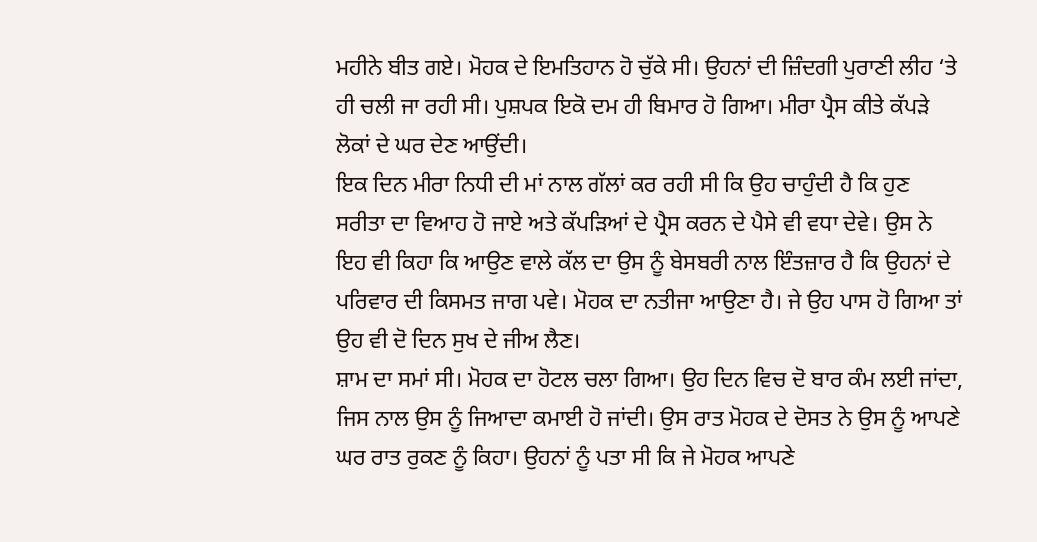ਮਹੀਨੇ ਬੀਤ ਗਏ। ਮੋਹਕ ਦੇ ਇਮਤਿਹਾਨ ਹੋ ਚੁੱਕੇ ਸੀ। ਉਹਨਾਂ ਦੀ ਜ਼ਿੰਦਗੀ ਪੁਰਾਣੀ ਲੀਹ ‘ਤੇ ਹੀ ਚਲੀ ਜਾ ਰਹੀ ਸੀ। ਪੁਸ਼ਪਕ ਇਕੋ ਦਮ ਹੀ ਬਿਮਾਰ ਹੋ ਗਿਆ। ਮੀਰਾ ਪ੍ਰੈਸ ਕੀਤੇ ਕੱਪੜੇ ਲੋਕਾਂ ਦੇ ਘਰ ਦੇਣ ਆਉਂਦੀ।
ਇਕ ਦਿਨ ਮੀਰਾ ਨਿਧੀ ਦੀ ਮਾਂ ਨਾਲ ਗੱਲਾਂ ਕਰ ਰਹੀ ਸੀ ਕਿ ਉਹ ਚਾਹੁੰਦੀ ਹੈ ਕਿ ਹੁਣ ਸਰੀਤਾ ਦਾ ਵਿਆਹ ਹੋ ਜਾਏ ਅਤੇ ਕੱਪੜਿਆਂ ਦੇ ਪ੍ਰੈਸ ਕਰਨ ਦੇ ਪੈਸੇ ਵੀ ਵਧਾ ਦੇਵੇ। ਉਸ ਨੇ ਇਹ ਵੀ ਕਿਹਾ ਕਿ ਆਉਣ ਵਾਲੇ ਕੱਲ ਦਾ ਉਸ ਨੂੰ ਬੇਸਬਰੀ ਨਾਲ ਇੰਤਜ਼ਾਰ ਹੈ ਕਿ ਉਹਨਾਂ ਦੇ ਪਰਿਵਾਰ ਦੀ ਕਿਸਮਤ ਜਾਗ ਪਵੇ। ਮੋਹਕ ਦਾ ਨਤੀਜਾ ਆਉਣਾ ਹੈ। ਜੇ ਉਹ ਪਾਸ ਹੋ ਗਿਆ ਤਾਂ ਉਹ ਵੀ ਦੋ ਦਿਨ ਸੁਖ ਦੇ ਜੀਅ ਲੈਣ।
ਸ਼ਾਮ ਦਾ ਸਮਾਂ ਸੀ। ਮੋਹਕ ਦਾ ਹੋਟਲ ਚਲਾ ਗਿਆ। ਉਹ ਦਿਨ ਵਿਚ ਦੋ ਬਾਰ ਕੰਮ ਲਈ ਜਾਂਦਾ, ਜਿਸ ਨਾਲ ਉਸ ਨੂੰ ਜਿਆਦਾ ਕਮਾਈ ਹੋ ਜਾਂਦੀ। ਉਸ ਰਾਤ ਮੋਹਕ ਦੇ ਦੋਸਤ ਨੇ ਉਸ ਨੂੰ ਆਪਣੇ ਘਰ ਰਾਤ ਰੁਕਣ ਨੂੰ ਕਿਹਾ। ਉਹਨਾਂ ਨੂੰ ਪਤਾ ਸੀ ਕਿ ਜੇ ਮੋਹਕ ਆਪਣੇ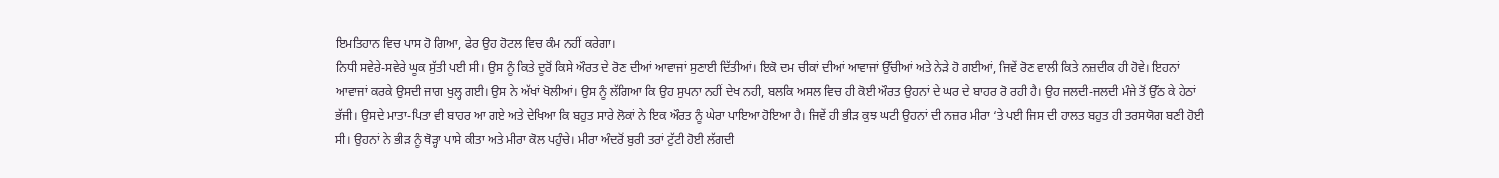ਇਮਤਿਹਾਨ ਵਿਚ ਪਾਸ ਹੋ ਗਿਆ, ਫੇਰ ਉਹ ਹੋਟਲ ਵਿਚ ਕੰਮ ਨਹੀਂ ਕਰੇਗਾ।
ਨਿਧੀ ਸਵੇਰੇ-ਸਵੇਰੇ ਘੂਕ ਸੁੱਤੀ ਪਈ ਸੀ। ਉਸ ਨੂੰ ਕਿਤੇ ਦੂਰੋਂ ਕਿਸੇ ਔਰਤ ਦੇ ਰੋਣ ਦੀਆਂ ਆਵਾਜਾਂ ਸੁਣਾਈ ਦਿੱਤੀਆਂ। ਇਕੋ ਦਮ ਚੀਕਾਂ ਦੀਆਂ ਆਵਾਜਾਂ ਉੱਚੀਆਂ ਅਤੇ ਨੇੜੇ ਹੋ ਗਈਆਂ, ਜਿਵੇਂ ਰੋਣ ਵਾਲੀ ਕਿਤੇ ਨਜ਼ਦੀਕ ਹੀ ਹੋਵੇ। ਇਹਨਾਂ ਆਵਾਜਾਂ ਕਰਕੇ ਉਸਦੀ ਜਾਗ ਖੁਲ੍ਹ ਗਈ। ਉਸ ਨੇ ਅੱਖਾਂ ਖੋਲੀਆਂ। ਉਸ ਨੂੰ ਲੱਗਿਆ ਕਿ ਉਹ ਸੁਪਨਾ ਨਹੀਂ ਦੇਖ ਨਹੀ, ਬਲਕਿ ਅਸਲ ਵਿਚ ਹੀ ਕੋਈ ਔਰਤ ਉਹਨਾਂ ਦੇ ਘਰ ਦੇ ਬਾਹਰ ਰੋ ਰਹੀ ਹੈ। ਉਹ ਜਲਦੀ-ਜਲਦੀ ਮੰਜੇ ਤੋਂ ਉੱਠ ਕੇ ਹੇਠਾਂ ਭੱਜੀ। ਉਸਦੇ ਮਾਤਾ-ਪਿਤਾ ਵੀ ਬਾਹਰ ਆ ਗਏ ਅਤੇ ਦੇਖਿਆ ਕਿ ਬਹੁਤ ਸਾਰੇ ਲੋਕਾਂ ਨੇ ਇਕ ਔਰਤ ਨੂੰ ਘੇਰਾ ਪਾਇਆ ਹੋਇਆ ਹੈ। ਜਿਵੇਂ ਹੀ ਭੀੜ ਕੁਝ ਘਟੀ ਉਹਨਾਂ ਦੀ ਨਜ਼ਰ ਮੀਰਾ ‘ਤੇ ਪਈ ਜਿਸ ਦੀ ਹਾਲਤ ਬਹੁਤ ਹੀ ਤਰਸਯੋਗ ਬਣੀ ਹੋਈ ਸੀ। ਉਹਨਾਂ ਨੇ ਭੀੜ ਨੂੰ ਥੋੜ੍ਹਾ ਪਾਸੇ ਕੀਤਾ ਅਤੇ ਮੀਰਾ ਕੋਲ ਪਹੁੰਚੇ। ਮੀਰਾ ਅੰਦਰੋਂ ਬੁਰੀ ਤਰਾਂ ਟੁੱਟੀ ਹੋਈ ਲੱਗਦੀ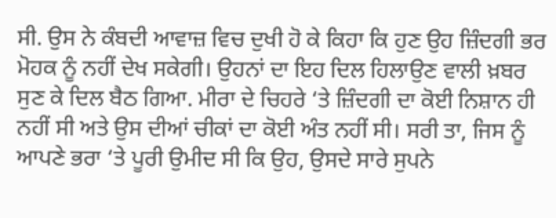ਸੀ. ਉਸ ਨੇ ਕੰਬਦੀ ਆਵਾਜ਼ ਵਿਚ ਦੁਖੀ ਹੋ ਕੇ ਕਿਹਾ ਕਿ ਹੁਣ ਉਹ ਜ਼ਿੰਦਗੀ ਭਰ ਮੋਹਕ ਨੂੰ ਨਹੀਂ ਦੇਖ ਸਕੇਗੀ। ਉਹਨਾਂ ਦਾ ਇਹ ਦਿਲ ਹਿਲਾਉਣ ਵਾਲੀ ਖ਼ਬਰ ਸੁਣ ਕੇ ਦਿਲ ਬੈਠ ਗਿਆ. ਮੀਰਾ ਦੇ ਚਿਹਰੇ ‘ਤੇ ਜ਼ਿੰਦਗੀ ਦਾ ਕੋਈ ਨਿਸ਼ਾਨ ਹੀ ਨਹੀਂ ਸੀ ਅਤੇ ਉਸ ਦੀਆਂ ਚੀਕਾਂ ਦਾ ਕੋਈ ਅੰਤ ਨਹੀਂ ਸੀ। ਸਰੀ ਤਾ, ਜਿਸ ਨੂੰ ਆਪਣੇ ਭਰਾ ‘ਤੇ ਪੂਰੀ ਉਮੀਦ ਸੀ ਕਿ ਉਹ, ਉਸਦੇ ਸਾਰੇ ਸੁਪਨੇ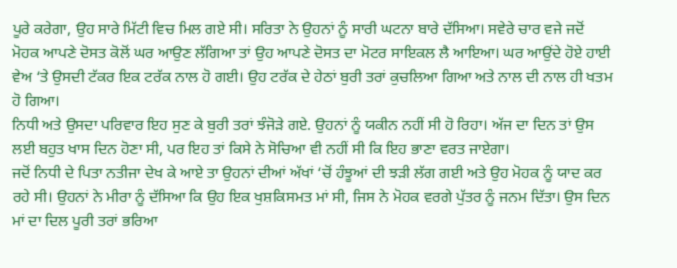ਪੂਰੇ ਕਰੇਗਾ, ਉਹ ਸਾਰੇ ਮਿੱਟੀ ਵਿਚ ਮਿਲ ਗਏ ਸੀ। ਸਰਿਤਾ ਨੇ ਉਹਨਾਂ ਨੂੰ ਸਾਰੀ ਘਟਨਾ ਬਾਰੇ ਦੱਸਿਆ। ਸਵੇਰੇ ਚਾਰ ਵਜੇ ਜਦੋਂ ਮੋਹਕ ਆਪਣੇ ਦੋਸਤ ਕੋਲੋਂ ਘਰ ਆਉਣ ਲੱਗਿਆ ਤਾਂ ਉਹ ਆਪਣੇ ਦੋਸਤ ਦਾ ਮੋਟਰ ਸਾਇਕਲ ਲੈ ਆਇਆ। ਘਰ ਆਉਂਦੇ ਹੋਏ ਹਾਈ ਵੇਅ ‘ਤੇ ਉਸਦੀ ਟੱਕਰ ਇਕ ਟਰੱਕ ਨਾਲ ਹੋ ਗਈ। ਉਹ ਟਰੱਕ ਦੇ ਹੇਠਾਂ ਬੁਰੀ ਤਰਾਂ ਕੁਚਲਿਆ ਗਿਆ ਅਤੇ ਨਾਲ ਦੀ ਨਾਲ ਹੀ ਖਤਮ ਹੋ ਗਿਆ।
ਨਿਧੀ ਅਤੇ ਉਸਦਾ ਪਰਿਵਾਰ ਇਹ ਸੁਣ ਕੇ ਬੁਰੀ ਤਰਾਂ ਝੰਜੋੜੇ ਗਏ. ਉਹਨਾਂ ਨੂੰ ਯਕੀਨ ਨਹੀਂ ਸੀ ਹੋ ਰਿਹਾ। ਅੱਜ ਦਾ ਦਿਨ ਤਾਂ ਉਸ ਲਈ ਬਹੁਤ ਖਾਸ ਦਿਨ ਹੋਣਾ ਸੀ, ਪਰ ਇਹ ਤਾਂ ਕਿਸੇ ਨੇ ਸੋਚਿਆ ਵੀ ਨਹੀਂ ਸੀ ਕਿ ਇਹ ਭਾਣਾ ਵਰਤ ਜਾਏਗਾ।
ਜਦੋਂ ਨਿਧੀ ਦੇ ਪਿਤਾ ਨਤੀਜਾ ਦੇਖ ਕੇ ਆਏ ਤਾ ਉਹਨਾਂ ਦੀਆਂ ਅੱਖਾਂ ‘ਚੋਂ ਹੰਝੂਆਂ ਦੀ ਝੜੀ ਲੱਗ ਗਈ ਅਤੇ ਉਹ ਮੋਹਕ ਨੂੰ ਯਾਦ ਕਰ ਰਹੇ ਸੀ। ਉਹਨਾਂ ਨੇ ਮੀਰਾ ਨੂੰ ਦੱਸਿਆ ਕਿ ਉਹ ਇਕ ਖੁਸ਼ਕਿਸਮਤ ਮਾਂ ਸੀ, ਜਿਸ ਨੇ ਮੋਹਕ ਵਰਗੇ ਪੁੱਤਰ ਨੂੰ ਜਨਮ ਦਿੱਤਾ। ਉਸ ਦਿਨ ਮਾਂ ਦਾ ਦਿਲ ਪੂਰੀ ਤਰਾਂ ਭਰਿਆ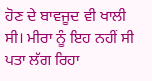ਹੋਣ ਦੇ ਬਾਵਜੂਦ ਵੀ ਖਾਲੀ ਸੀ। ਮੀਰਾ ਨੂੰ ਇਹ ਨਹੀਂ ਸੀ ਪਤਾ ਲੱਗ ਰਿਹਾ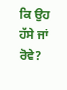ਕਿ ਉਹ ਹੱਸੇ ਜਾਂ ਰੋਵੇ?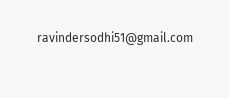ravindersodhi51@gmail.com